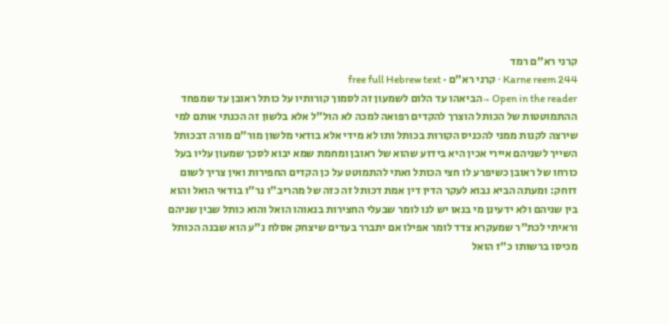קרני רא"ם רמד
Karne reem 244 · קרני רא"ם · free full Hebrew text
Open in the reader →הביאהו עד הלום לשמעון זה לסמוך קורותיו על כותל ראובן עד שמפחד ההתמוטטות של הכותל הוצרך להקדים רפואה למכה לא הול"ל אלא בלשון זה הכנתי אותם למי שירצה לקנות ממני להכניס הקורות בכותל ותו לא מידי אלא בודאי מלשון מור"ם מורה דבכותל השייך לשניהם איירי אכין היא בידוע שהוא של ראובן ומחמת שמא יבוא לסכך שמעון עליו בעל כורחו של ראובן כשיפרע לו חצי הכותל ואתי להתמוטט על כן הקדים החפירות ואין צריך לשום דוחק: ומעתה הביא נבוא לעקר הדין דין אמת דכותל זה כזה של מהריב"ו נר"ו בודאי הואל והוא בין שניהם ולא ידעינן מי בנאו יש לנו לומר שבעלי החצירות בנאוהו הואל והוא כותל שבין שניהם וראיתי לכת"ר שמעקרא צדד לומר אפילו אם יתברר בעדים שיצחק אסלח נ"ע הוא שבנה הכותל מכיסו ברשותו כ"ז הואל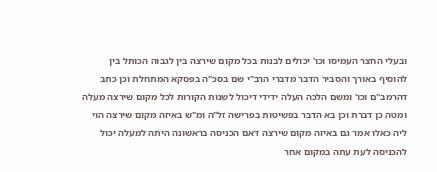ובעלי החצר העמיסו וכו' יכולים לבנות בכל מקום שירצה בין לגבוה הכותל בין להוסיף באורך והסביר הדבר מדברי הרב"י שם בסכ"ה בפסקא המתחלת וכן כתב דהרמב"ם וכו' ומשם הלכה העלה ידידי דיכול לשנות הקורות לכל מקום שירצה מעלה ומטה כן דברת וכן בא הדבר בפשיטות בפרישה זל"ה ומ"ש באיזה מקום שירצה הוי ליה כאלו אמר גם באיזה מקום שירצה דאם הכניסה בראשונה היתה למעלה יכול להכניסה לעת עתה במקום אחר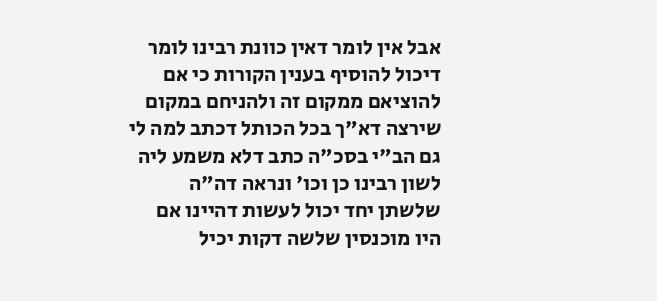אבל אין לומר דאין כוונת רבינו לומר דיכול להוסיף בענין הקורות כי אם להוציאם ממקום זה ולהניחם במקום שירצה דא"ך בכל הכותל דכתב למה לי גם הב"י בסכ"ה כתב דלא משמע ליה לשון רבינו כן וכו' ונראה דה"ה שלשתן יחד יכול לעשות דהיינו אם היו מוכנסין שלשה דקות יכיל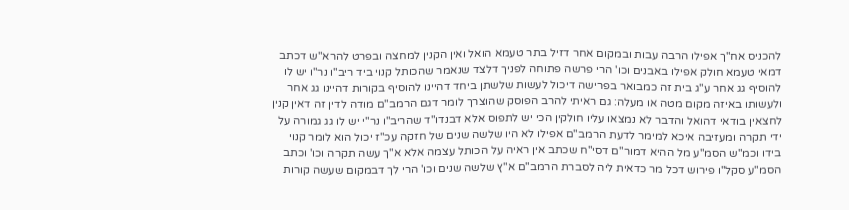להכניס אח"ך אפילו הרבה עבות ובמקום אחר דזיל בתר טעמא הואל ואין הקנין למחצה ובפרט להרא"ש דכתב דמאי טעמא חולק אפילו באבנים וכו' הרי פרשה פתוחה לפניך דלצד שנאמר שהכותל קנוי ביד ריב"ו נר"ו יש לו להוסיף גג אחר ע"ג בית זה כמבואר בפרישה דיכול לעשות שלשתן ביחד דהיינו להוסיף בקורות דהיינו גג אחר ולעשותו באיזה מקום מטה או מעלה: גם ראיתי להרב הפוסק שהוצרך לומר דגם הרמב"ם מודה לדין זה דאין קנין לחצאין בודאי דהואל והדבר לא נמצאו עליו חולקין הכי יש לתפוס אלא דבנדו"ד שהריב"ו נר"י יש לו גג גמורה על ידי תקרה ומעזיבה איכא למימר לדעת הרמב"ם אפילו לא היו שלשה שנים של חזקה עכ"ז יכול הוא לומר קנוי בידו וכמ"ש הסמ"ע מל ההיא דמור"ם דסי"ח שכתב אין ראיה על הכותל עצמה אלא א"ך עשה תקרה וכו' וכתב הסמ"ע סקל"ו פירוש דכל מר כדאית ליה לסברת הרמב"ם א"ץ שלשה שנים וכו' הרי לך דבמקום שעשה קורות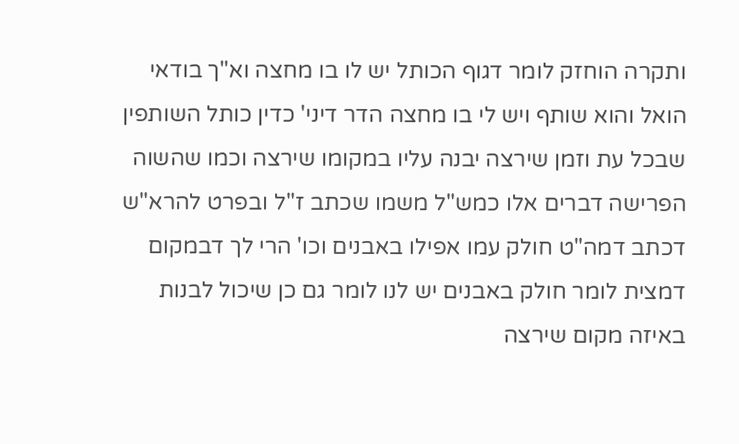ותקרה הוחזק לומר דגוף הכותל יש לו בו מחצה וא"ך בודאי הואל והוא שותף ויש לי בו מחצה הדר דיני' כדין כותל השותפין שבכל עת וזמן שירצה יבנה עליו במקומו שירצה וכמו שהשוה הפרישה דברים אלו כמש"ל משמו שכתב ז"ל ובפרט להרא"ש דכתב דמה"ט חולק עמו אפילו באבנים וכו' הרי לך דבמקום דמצית לומר חולק באבנים יש לנו לומר גם כן שיכול לבנות באיזה מקום שירצה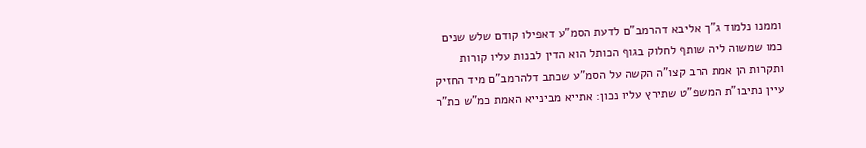וממנו נלמוד ג"ך אליבא דהרמב"ם לדעת הסמ"ע דאפילו קודם שלש שנים כמו שמשוה ליה שותף לחלוק בגוף הכותל הוא הדין לבנות עליו קורות ותקרות הן אמת הרב קצו"ה הקשה על הסמ"ע שכתב דלהרמב"ם מיד החזיק עיין נתיבו"ת המשפ"ט שתירץ עליו נכון: אתייא מבינייא האמת כמ"ש כת"ר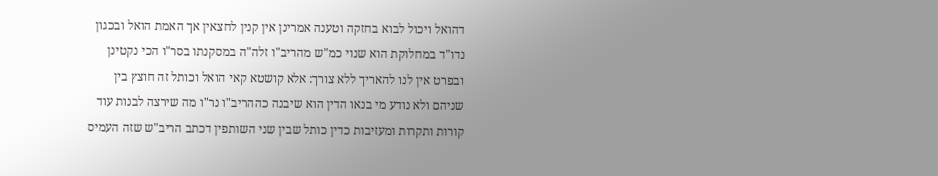דהואל ויכול לבוא בחזקה וטענה אמרינן אין קנין לחצאין אך האמת הואל ובכגון נדו"ד במחלוקת הוא שנוי כמ"ש מהריב"ו זלה"ה במסקנתו בסר"ו הכי נקטינן ובפרט אין לנו להאריך ללא צורך: אלא קושטא קאי הואל וכותל זה חוצץ בין שניהם ולא נודע מי בנאו הדין הוא שיבנה כההריב"ו נר"ו מה שירצה לבנות עוד קורות ותקרות ומעזיבות כדין כותל שבין שני השותפין דכתב הריב"ש שזה העמיס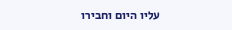עליו היום וחבירו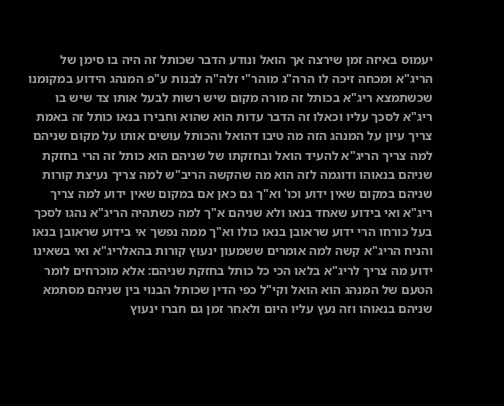יעמוס באיזה זמן שירצה אך הואל ונודע הדבר שכותל זה היה בו סימן של הריג"א ומכחה זיכה לו הרה"ג מוהר"י זלה"ה לבנות ע"פ המנהג הידוע במקומנו שכשתמצא ריג"א בכותל זה מורה מקום שיש רשות לבעל אותו צד שיש בו ריג"א לסכך עליו וכאלו זה הדבר עדות הוא שהוא וחבירו בנאו כותל זה באמת צריך עיון על המנהג הזה מה טיבו דהואל והכותל עושים אותו על מקום שניהם למה צריך הריג"א להעיד הואל ובחזקתו של שניהם הוא כותל זה הרי בחזקת שניהם בנאוהו ודוגמה לזה הוא מה שהקשה הריב"ש למה צריך נעיצת קורות שניהם במקום שאין ידוע וכו' וא"ך גם כאן אם במקום שאין ידוע למה צריך ריג"א ואי בידוע שאחד בנאו ולא שניהם א"ך למה כשתהיה הריג"א נהגו לסכך בעל כורחו הרי ידוע שראובן בנאו כולו וא"ך ממה נפשך אי בידוע שראובן בנאו והניח הריג"א קשה למה אומרים ששמעון ינעוץ קורות בהאלריג"א ואי בשאינו ידוע מה צריך לריג"א בלאו הכי כל כותל בחזקת שניהם: אלא מוכרחים לומר הטעם של המנהג הוא הואל וקי"ל כפי הדין שכותל הבנוי בין שניהם מסתמא שניהם בנאוהו וזה נעץ עליו היום ולאחר זמן גם חברו ינעוץ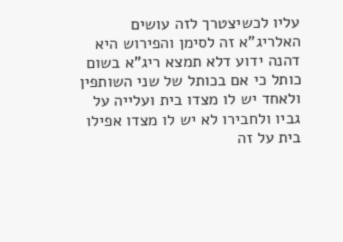עליו לכשיצטרך לזה עושים האלריג"א זה לסימן והפירוש היא דהנה ידוע דלא תמצא ריג"א בשום כותל כי אם בכותל של שני השותפין ולאחד יש לו מצדו בית ועלייה על גביו ולחבירו לא יש לו מצדו אפילו בית על זה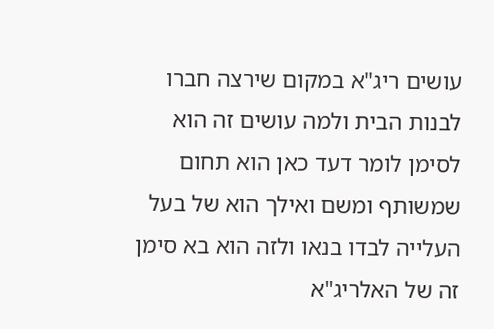עושים ריג"א במקום שירצה חברו לבנות הבית ולמה עושים זה הוא לסימן לומר דעד כאן הוא תחום שמשותף ומשם ואילך הוא של בעל העלייה לבדו בנאו ולזה הוא בא סימן זה של האלריג"א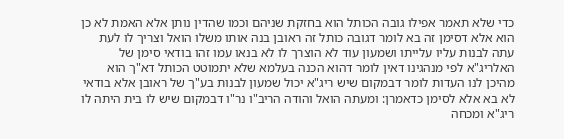כדי שלא תאמר אפילו גובה הכותל הוא בחזקת שניהם וכמו שהדין נותן אלא האמת לא כן הוא אלא דסימן זה בא לומר דגובה כותל זה ראובן בנה אותו משלו הואל וצריך לו לעת עתה לבנות עליו עלייתו ושמעון עוד לא הוצרך לו לא בנאו עמו זהו בודאי סימן של האלריג"א לפי מנהגינו דאין לומר דהוא הכנה בעלמא שלא יתמוטט הכותל דא"ך הוא מהיכן לנו העדות לומר דבמקום שיש ריג"א יכול שמעון לבנות בע"ך של ראובן אלא בודאי לא בא אלא לסימן כדאמרן: ומעתה הואל והודה הריב"ו נר"ו דבמקום שיש לו בית היתה לו ריג"א ומכחה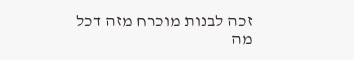זכה לבנות מוכרח מזה דכל מה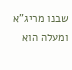שבנו מריג"א ומעלה הוא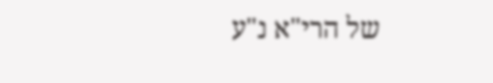של הרי"א נ"ע